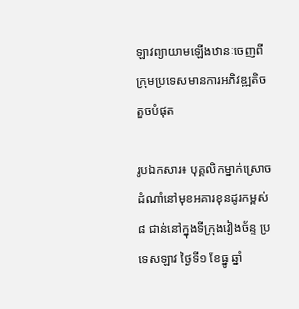ឡាវព្យាយាមឡើងឋានៈចេញពីក្រុមប្រទេសមានការអភិវឌ្ឍតិចតួចបំផុត

រូបឯកសារ៖ បុគ្គលិកម្នាក់ស្រោចដំណាំនៅមុខអគារខុនដូរកម្ពស់ ៨ ជាន់នៅក្នុងទីក្រុងវៀងច័ន្ទ ប្រទេសឡាវ ថ្ងៃទី១ ខែធ្នូ ឆ្នាំ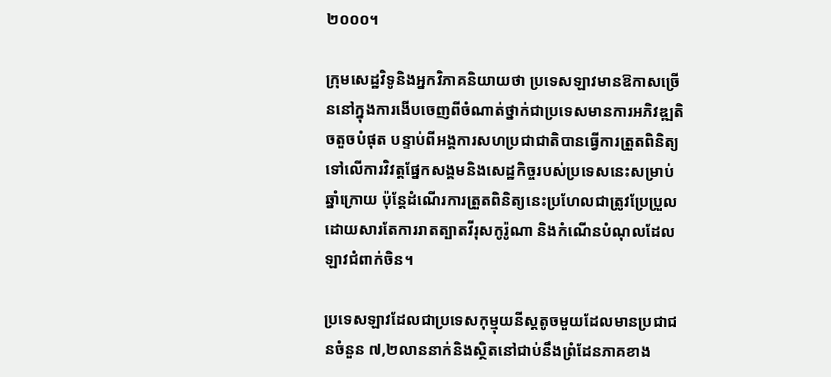២០០០។

ក្រុមសេដ្ឋវិទូនិងអ្នកវិភាគនិយាយថា ប្រទេសឡាវមានឱកាសច្រើននៅក្នុងការងើបចេញពីចំណាត់ថ្នាក់ជាប្រទេសមានការអភិវឌ្ឍតិចតួចបំផុត បន្ទាប់ពីអង្គការសហប្រជាជាតិបានធ្វើការត្រួតពិនិត្យទៅលើការវិវត្តផ្នែកសង្គមនិងសេដ្ឋកិច្ចរបស់ប្រទេសនេះសម្រាប់ឆ្នាំក្រោយ ប៉ុន្តែដំណើរការត្រួតពិនិត្យនេះប្រហែលជាត្រូវប្រែប្រួលដោយសារតែការរាតត្បាតវីរុសកូរ៉ូណា និងកំណើនបំណុលដែលឡាវជំពាក់ចិន។

ប្រទេសឡាវដែលជាប្រទេសកុម្មុយនីស្តតូចមួយដែលមានប្រជាជនចំនួន ៧,២លាននាក់និងស្ថិតនៅជាប់នឹងព្រំដែនភាគខាង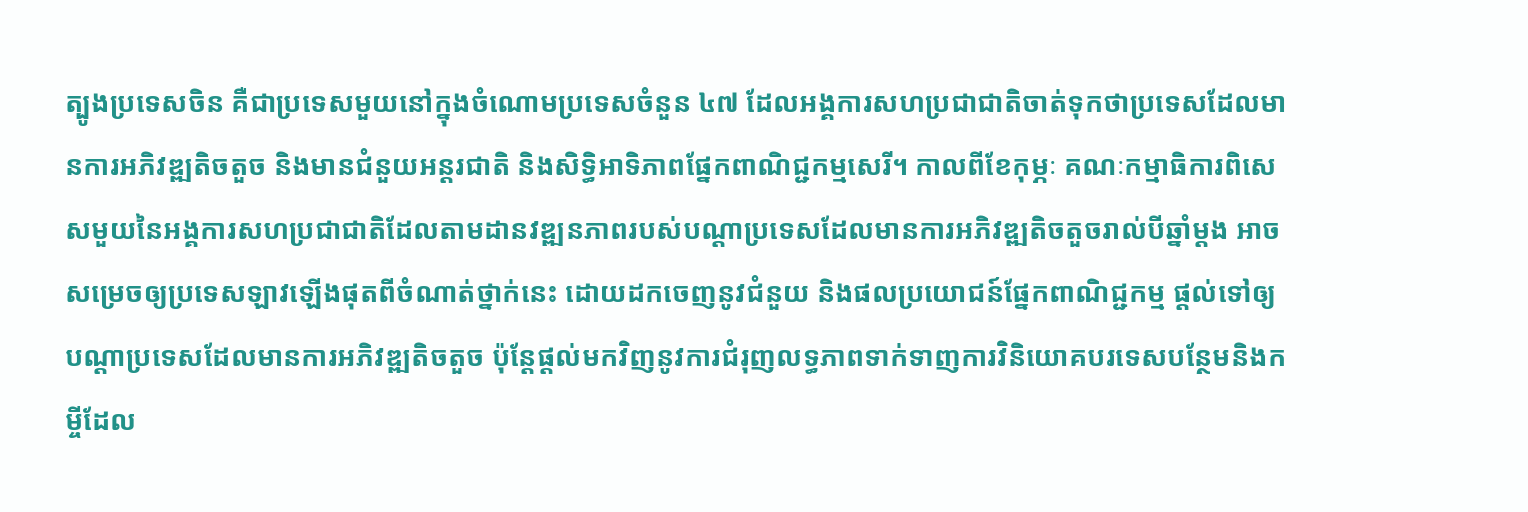ត្បូងប្រទេសចិន គឺជាប្រទេសមួយនៅក្នុងចំណោមប្រទេសចំនួន ៤៧ ដែលអង្គការសហប្រជាជាតិចាត់ទុកថាប្រទេសដែលមានការអភិវឌ្ឍតិចតួច និងមានជំនួយអន្តរជាតិ និងសិទ្ធិអាទិភាពផ្នែកពាណិជ្ជកម្មសេរី។ កាលពីខែកុម្ភៈ គណៈកម្មាធិការពិសេសមួយនៃអង្គការសហប្រជាជាតិដែលតាមដានវឌ្ឍនភាពរបស់បណ្តាប្រទេសដែលមានការអភិវឌ្ឍតិចតួចរាល់បីឆ្នាំម្តង អាចសម្រេចឲ្យប្រទេសឡាវឡើងផុតពីចំណាត់ថ្នាក់នេះ ដោយដកចេញនូវជំនួយ និងផលប្រយោជន៍ផ្នែកពាណិជ្ជកម្ម ផ្តល់ទៅឲ្យបណ្តាប្រទេសដែលមានការអភិវឌ្ឍតិចតួច ប៉ុន្តែផ្តល់មកវិញនូវការជំរុញលទ្ធភាពទាក់ទាញការវិនិយោគបរទេសបន្ថែមនិងកម្ចីដែល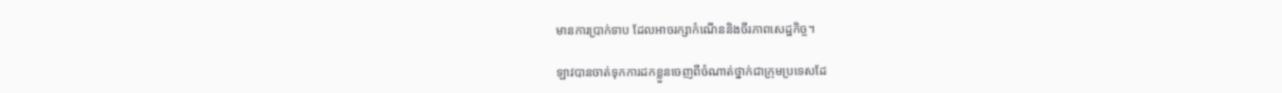មានការប្រាក់ទាប ដែលអាចរក្សាកំណើននិងចីរភាពសេដ្ឋកិច្ច។

ឡាវបានចាត់ទុកការដកខ្លួនចេញពីចំណាត់ថ្នាក់ជាក្រុមប្រទេសដែ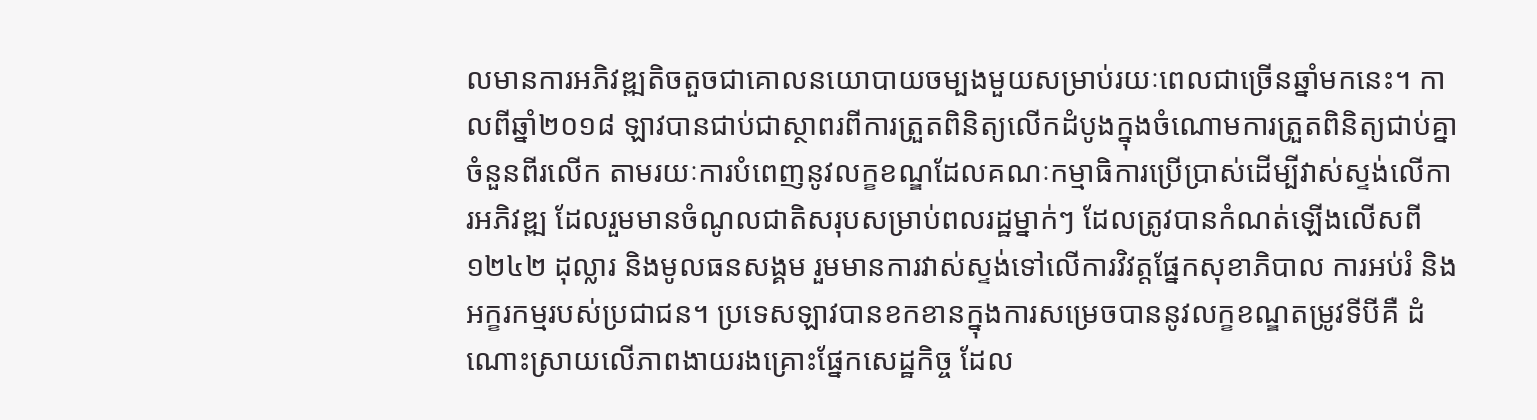លមានការអភិវឌ្ឍតិចតួចជាគោលនយោបាយចម្បងមួយសម្រាប់រយៈពេលជាច្រើនឆ្នាំមកនេះ។ កាលពីឆ្នាំ២០១៨ ឡាវបានជាប់ជាស្ថាពរពីការត្រួតពិនិត្យលើកដំបូងក្នុងចំណោមការត្រួតពិនិត្យជាប់គ្នាចំនួនពីរលើក តាមរយៈការបំពេញនូវលក្ខខណ្ឌដែលគណៈកម្មាធិការប្រើប្រាស់ដើម្បីវាស់ស្ទង់លើការអភិវឌ្ឍ ដែលរួមមានចំណូលជាតិសរុបសម្រាប់ពលរដ្ឋម្នាក់ៗ ដែលត្រូវបានកំណត់ឡើងលើសពី ១២៤២ ដុល្លារ និងមូលធនសង្គម រួមមានការវាស់ស្ទង់ទៅលើការវិវត្តផ្នែកសុខាភិបាល ការអប់រំ និងអក្ខរកម្មរបស់ប្រជាជន។ ប្រទេសឡាវបានខកខានក្នុងការសម្រេចបាននូវលក្ខខណ្ឌតម្រូវទីបីគឺ ដំណោះស្រាយលើភាពងាយរងគ្រោះផ្នែកសេដ្ឋកិច្ច ដែល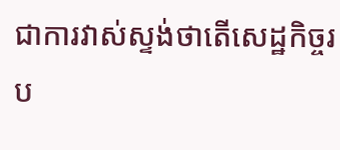ជាការវាស់ស្ទង់ថាតើសេដ្ឋកិច្ចរប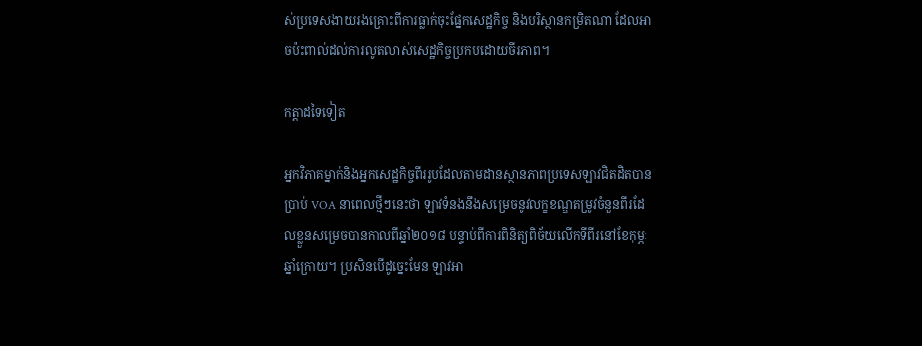ស់ប្រទេសងាយរងគ្រោះពីការធ្លាក់ចុះផ្នែកសេដ្ឋកិច្ច និងបរិស្ថានកម្រិតណា ដែលអាចប៉ះពាល់ដល់ការលូតលាស់សេដ្ឋកិច្ចប្រកបដោយចីរភាព។

កត្តាដទៃទៀត

អ្នកវិភាគម្នាក់និងអ្នកសេដ្ឋកិច្ចពីររូបដែលតាមដានស្ថានភាពប្រទេសឡាវជិតដិតបានប្រាប់ VOA នាពេលថ្មីៗនេះថា ឡាវទំនងនឹងសម្រេចនូវលក្ខខណ្ឌតម្រូវចំនួនពីរដែលខ្លួនសម្រេចបានកាលពីឆ្នាំ២០១៨ បន្ទាប់ពីការពិនិត្យពិច័យលើកទីពីរនៅខែកុម្ភៈ ឆ្នាំក្រោយ។ ប្រសិនបើដូច្នេះមែន ឡាវអា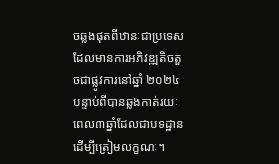ចឆ្លងផុតពីឋានៈជាប្រទេសដែលមានការអភិវឌ្ឍតិចតួចជាផ្លូវការនៅឆ្នាំ ២០២៤ បន្ទាប់ពីបានឆ្លងកាត់រយៈពេល៣ឆ្នាំដែលជាបទដ្ឋានដើម្បីត្រៀមលក្ខណៈ។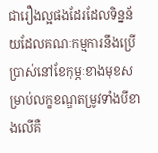ជារឿងល្អផងដែរដែលទិន្នន័យដែលគណៈកម្មការនឹងប្រើប្រាស់នៅខែកុម្ភៈខាងមុខសម្រាប់លក្ខខណ្ឌតម្រូវទាំងបីខាងលើគឺ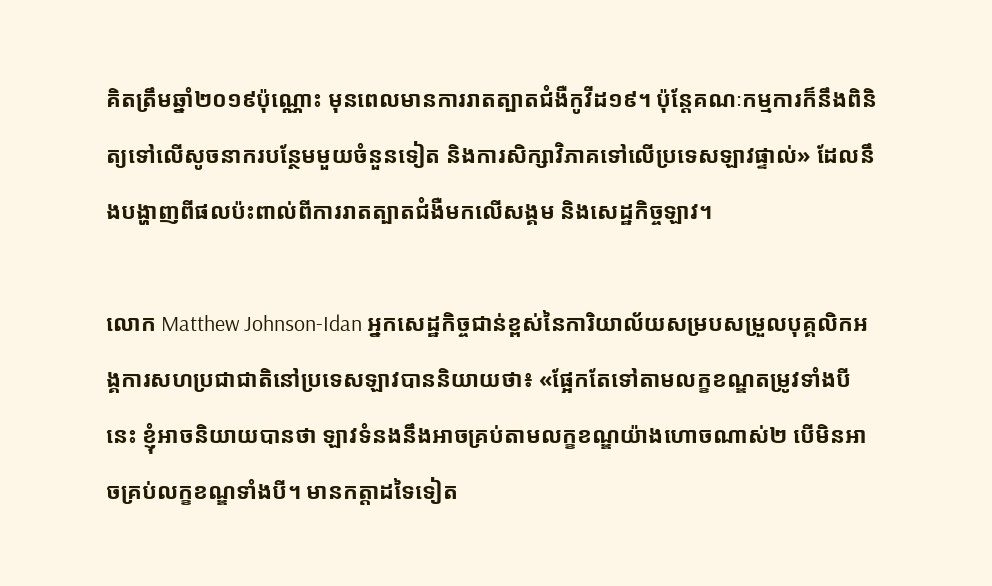គិតត្រឹមឆ្នាំ២០១៩ប៉ុណ្ណោះ មុនពេលមានការរាតត្បាតជំងឺកូវីដ១៩។ ប៉ុន្តែគណៈកម្មការក៏នឹងពិនិត្យទៅលើសូចនាករបន្ថែមមួយចំនួនទៀត និងការសិក្សាវិភាគទៅលើប្រទេសឡាវផ្ទាល់» ដែលនឹងបង្ហាញពីផលប៉ះពាល់ពីការរាតត្បាតជំងឺមកលើសង្គម និងសេដ្ឋកិច្ចឡាវ។

លោក Matthew Johnson-Idan អ្នកសេដ្ឋកិច្ចជាន់ខ្ពស់នៃការិយាល័យសម្របសម្រួលបុគ្គលិកអង្គការសហប្រជាជាតិនៅប្រទេសឡាវបាននិយាយថា៖ «ផ្អែកតែទៅតាមលក្ខខណ្ឌតម្រូវទាំងបីនេះ ខ្ញុំអាចនិយាយបានថា ឡាវទំនងនឹងអាចគ្រប់តាមលក្ខខណ្ឌយ៉ាងហោចណាស់២ បើមិនអាចគ្រប់លក្ខខណ្ឌទាំងបី។ មានកត្តាដទៃទៀត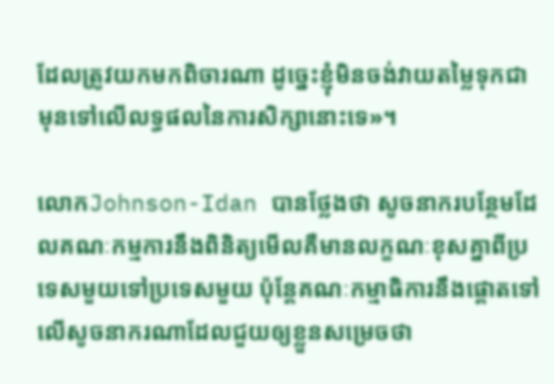ដែលត្រូវយកមកពិចារណា ដូច្នេះខ្ញុំមិនចង់វាយតម្លៃទុកជាមុនទៅលើលទ្ធផលនៃការសិក្សានោះទេ»។

លោកJohnson-Idan បានថ្លែងថា សូចនាករបន្ថែមដែលគណៈកម្មការនឹងពិនិត្យមើលគឺមានលក្ខណៈខុសគ្នាពីប្រទេសមួយទៅប្រទេសមួយ ប៉ុន្តែគណៈកម្មាធិការនឹងផ្តោតទៅលើសូចនាករណាដែលជួយឲ្យខ្លួនសម្រេចថា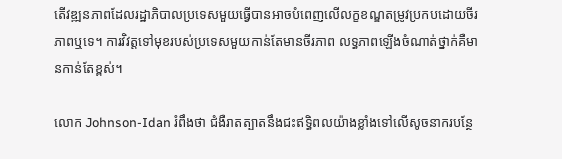តើវឌ្ឍនភាពដែលរដ្ឋាភិបាលប្រទេសមួយធ្វើបានអាចបំពេញលើលក្ខខណ្ឌតម្រូវប្រកបដោយចីរភាពឬទេ។ ការវិវត្តទៅមុខរបស់ប្រទេសមួយកាន់តែមានចីរភាព លទ្ធភាពឡើងចំណាត់ថ្នាក់គឺមានកាន់តែខ្ពស់។

លោក Johnson-Idan រំពឹងថា ជំងឺរាតត្បាតនឹងជះឥទ្ធិពលយ៉ាងខ្លាំងទៅលើសូចនាករបន្ថែ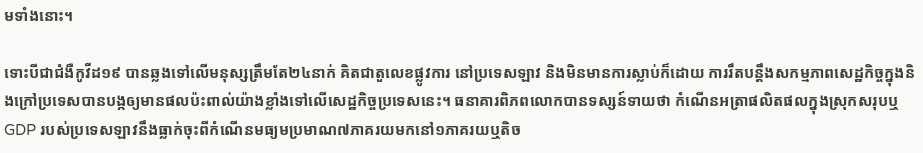មទាំងនោះ។

ទោះបីជាជំងឺកូវីដ១៩ បានឆ្លងទៅលើមនុស្សត្រឹមតែ២៤នាក់ គិតជាតួលេខផ្លូវការ នៅប្រទេសឡាវ និងមិនមានការស្លាប់ក៏ដោយ ការរឹតបន្តឹងសកម្មភាពសេដ្ឋកិច្ចក្នុងនិងក្រៅប្រទេសបានបង្កឲ្យមានផលប៉ះពាល់យ៉ាងខ្លាំងទៅលើសេដ្ឋកិច្ចប្រទេសនេះ។ ធនាគារពិភពលោកបានទស្សន៍ទាយថា កំណើនអត្រាផលិតផលក្នុងស្រុកសរុបឬ GDP របស់ប្រទេសឡាវនឹងធ្លាក់ចុះពីកំណើនមធ្យមប្រមាណ៧ភាគរយមកនៅ១ភាគរយឬតិច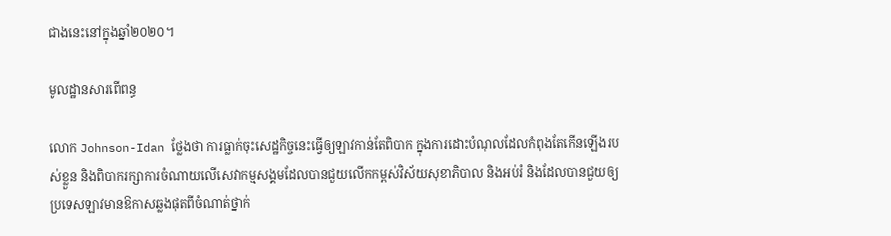ជាងនេះនៅក្នុងឆ្នាំ២០២០។

មូលដ្ឋានសារពើពន្ធ

លោក Johnson-Idan ថ្លែងថា ការធ្លាក់ចុះសេដ្ឋកិច្ចនេះធ្វើឲ្យឡាវកាន់តែពិបាក ក្នុងការដោះបំណុលដែលកំពុងតែកើនឡើងរបស់ខ្លួន និងពិបាករក្សាការចំណាយលើសេវាកម្មសង្គមដែលបានជួយលើកកម្ពស់វិស័យសុខាភិបាល និងអប់រំ និងដែលបានជួយឲ្យប្រទេសឡាវមានឱកាសឆ្លងផុតពីចំណាត់ថ្នាក់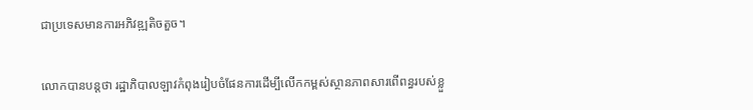ជាប្រទេសមានការអភិវឌ្ឍតិចតួច។

លោកបានបន្តថា រដ្ឋាភិបាលឡាវកំពុងរៀបចំផែនការដើម្បីលើកកម្ពស់ស្ថានភាពសារពើពន្ធរបស់ខ្លួ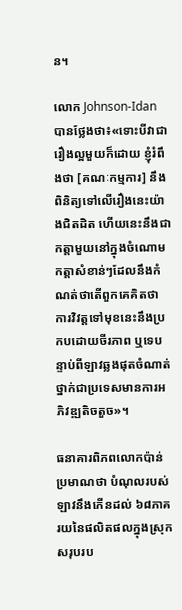ន។

លោក Johnson-Idan បានថ្លែងថា៖«ទោះបីវាជារឿងល្អមួយក៏ដោយ ខ្ញុំរំពឹងថា [គណៈកម្មការ] នឹងពិនិត្យទៅលើរឿងនេះយ៉ាងជិតដិត ហើយនេះនឹងជាកត្តាមួយនៅក្នុងចំណោមកត្តាសំខាន់ៗដែលនឹងកំណត់ថាតើពួកគេគិតថា ការវិវត្តទៅមុខនេះនឹងប្រកបដោយចីរភាព ឬទេបន្ទាប់ពីឡាវឆ្លងផុតចំណាត់ថ្នាក់ជាប្រទេសមានការអភិវឌ្ឍតិចតួច»។

ធនាគារពិភពលោកប៉ាន់ប្រមាណថា បំណុលរបស់ឡាវនឹងកើនដល់ ៦៨ភាគរយនៃផលិតផលក្នុងស្រុកសរុបរប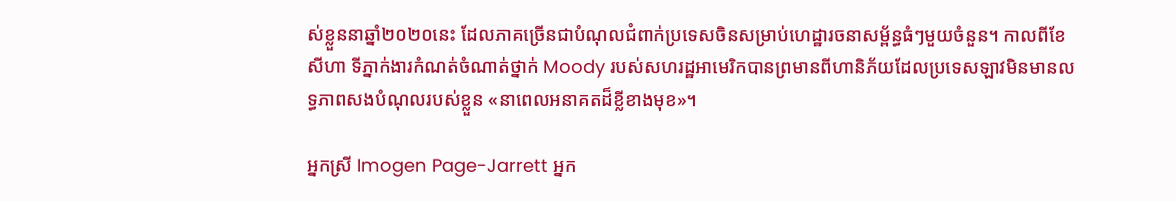ស់ខ្លួននាឆ្នាំ២០២០នេះ ដែលភាគច្រើនជាបំណុលជំពាក់ប្រទេសចិនសម្រាប់ហេដ្ឋារចនាសម្ព័ន្ធធំៗមួយចំនួន។ កាលពីខែសីហា ទីភ្នាក់ងារកំណត់ចំណាត់ថ្នាក់ Moody របស់សហរដ្ឋអាមេរិកបានព្រមានពីហានិភ័យដែលប្រទេសឡាវមិនមានលទ្ធភាពសងបំណុលរបស់ខ្លួន «នាពេលអនាគតដ៏ខ្លីខាងមុខ»។

អ្នកស្រី Imogen Page-Jarrett អ្នក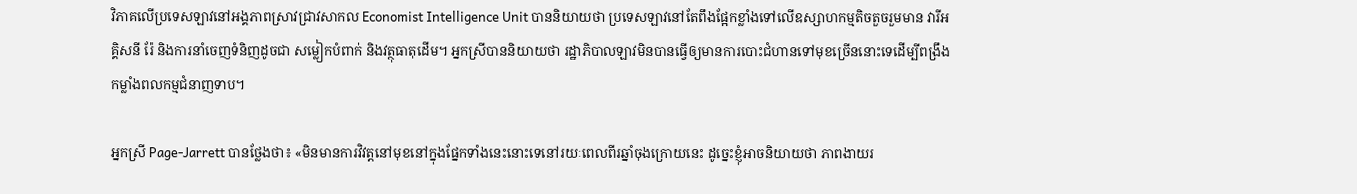វិភាគលើប្រទេសឡាវនៅអង្គភាពស្រាវជ្រាវសាកល Economist Intelligence Unit បាននិយាយថា ប្រទេសឡាវនៅតែពឹងផ្អែកខ្លាំងទៅលើឧស្សាហកម្មតិចតួចរួមមាន វារីអគ្គិសនី រ៉ែ និងការនាំចេញទំនិញដូចជា សម្លៀកបំពាក់ និងវត្ថុធាតុដើម។ អ្នកស្រីបាននិយាយថា រដ្ឋាភិបាលឡាវមិនបានធ្វើឲ្យមានការបោះជំហានទៅមុខច្រើននោះទេដើម្បីពង្រឹងកម្លាំងពលកម្មជំនាញទាប។

អ្នកស្រី Page-Jarrett បានថ្លែងថា៖ «មិនមានការវិវត្តនៅមុខនៅក្នុងផ្នែកទាំងនេះនោះទេនៅរយៈពេលពីរឆ្នាំចុងក្រោយនេះ ដូច្នេះខ្ញុំអាចនិយាយថា ភាពងាយរ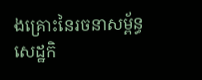ងគ្រោះនៃរចនាសម្ព័ន្ធសេដ្ឋកិ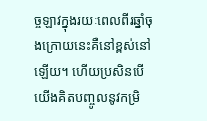ច្ចឡាវក្នុងរយៈពេលពីរឆ្នាំចុងក្រោយនេះគឺនៅខ្ពស់នៅឡើយ។ ហើយប្រសិនបើយើងគិតបញ្ចូលនូវកម្រិ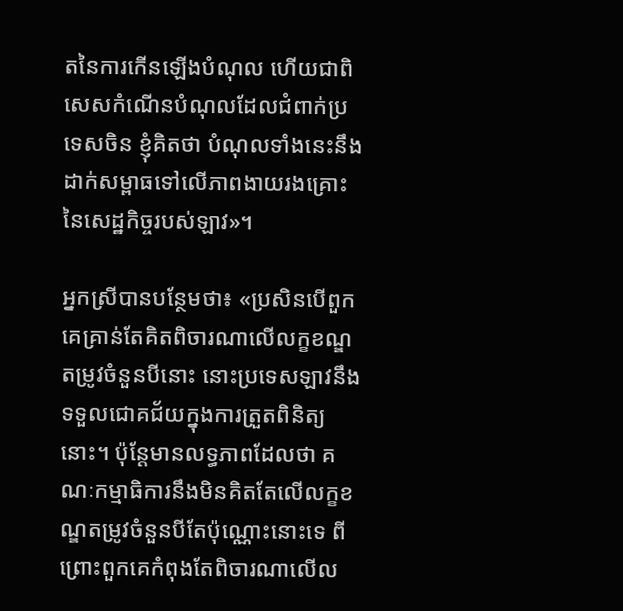តនៃការកើនឡើងបំណុល ហើយជាពិសេសកំណើនបំណុលដែលជំពាក់ប្រទេសចិន ខ្ញុំគិតថា បំណុលទាំងនេះនឹងដាក់សម្ពាធទៅលើភាពងាយរងគ្រោះនៃសេដ្ឋកិច្ចរបស់ឡាវ»។

អ្នកស្រីបានបន្ថែមថា៖ «ប្រសិនបើពួកគេគ្រាន់តែគិតពិចារណាលើលក្ខខណ្ឌតម្រូវចំនួនបីនោះ នោះប្រទេសឡាវនឹងទទួលជោគជ័យក្នុងការត្រួតពិនិត្យនោះ។ ប៉ុន្តែមានលទ្ធភាពដែលថា គណៈកម្មាធិការនឹងមិនគិតតែលើលក្ខខណ្ឌតម្រូវចំនួនបីតែប៉ុណ្ណោះនោះទេ ពីព្រោះពួកគេកំពុងតែពិចារណាលើល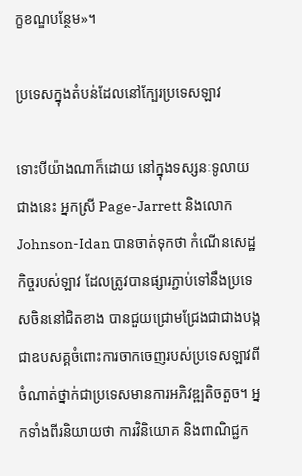ក្ខខណ្ឌបន្ថែម»។

ប្រទេសក្នុងតំបន់ដែលនៅក្បែរប្រទេសឡាវ

ទោះបីយ៉ាងណាក៏ដោយ នៅក្នុងទស្សនៈទូលាយជាងនេះ អ្នកស្រី Page-Jarrett និងលោក Johnson-Idan បានចាត់ទុកថា កំណើនសេដ្ឋកិច្ចរបស់ឡាវ ដែលត្រូវបានផ្សារភ្ជាប់ទៅនឹងប្រទេសចិននៅជិតខាង បានជួយជ្រោមជ្រែងជាជាងបង្កជាឧបសគ្គចំពោះការចាកចេញរបស់ប្រទេសឡាវពីចំណាត់ថ្នាក់ជាប្រទេសមានការអភិវឌ្ឍតិចតួច។ អ្នកទាំងពីរនិយាយថា ការវិនិយោគ និងពាណិជ្ជក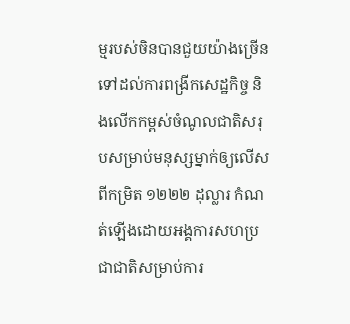ម្មរបស់ចិនបានជួយយ៉ាងច្រើនទៅដល់ការពង្រីកសេដ្ឋកិច្ច និងលើកកម្ពស់ចំណូលជាតិសរុបសម្រាប់មនុស្សម្នាក់ឲ្យលើសពីកម្រិត ១២២២ ដុល្លារ កំណត់ឡើងដោយអង្គការសហប្រជាជាតិសម្រាប់ការ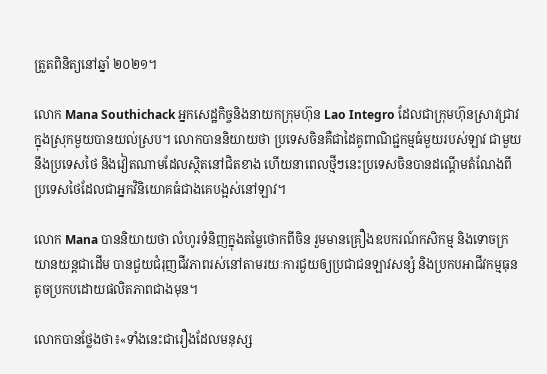ត្រួតពិនិត្យនៅឆ្នាំ ២០២១។

លោក Mana Southichack អ្នកសេដ្ឋកិច្ចនិងនាយកក្រុមហ៊ុន Lao Integro ដែលជាក្រុមហ៊ុនស្រាវជ្រាវក្នុងស្រុកមួយបានយល់ស្រប។ លោកបាននិយាយថា ប្រទេសចិនគឺជាដៃគូពាណិជ្ជកម្មធំមួយរបស់ឡាវ ជាមួយនឹងប្រទេសថៃ និងវៀតណាមដែលស្ថិតនៅជិតខាង ហើយនាពេលថ្មីៗនេះប្រទេសចិនបានដណ្តើមតំណែងពីប្រទេសថៃដែលជាអ្នកវិនិយោគធំជាងគេបង្អស់នៅឡាវ។

លោក Mana បាននិយាយថា លំហូរទំនិញក្នុងតម្លៃថោកពីចិន រួមមានគ្រឿងឧបករណ៍កសិកម្ម និងទោចក្រយានយន្តជាដើម បានជួយជំរុញជីវភាពរស់នៅតាមរយៈការជួយឲ្យប្រជាជនឡាវសន្សំ និងប្រកបអាជីវកម្មធុនតូចប្រកបដោយផលិតភាពជាងមុន។

លោកបានថ្លែងថា៖«ទាំងនេះជារឿងដែលមនុស្ស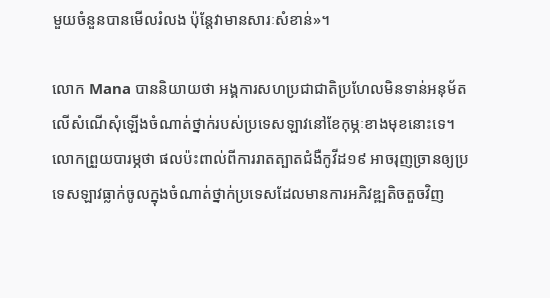មួយចំនួនបានមើលរំលង ប៉ុន្តែវាមានសារៈសំខាន់»។

លោក Mana បាននិយាយថា អង្គការសហប្រជាជាតិប្រហែលមិនទាន់អនុម័តលើសំណើសុំឡើងចំណាត់ថ្នាក់របស់ប្រទេសឡាវនៅខែកុម្ភៈខាងមុខនោះទេ។ លោកព្រួយបារម្ភថា ផលប៉ះពាល់ពីការរាតត្បាតជំងឺកូវីដ១៩ អាចរុញច្រានឲ្យប្រទេសឡាវធ្លាក់ចូលក្នុងចំណាត់ថ្នាក់ប្រទេសដែលមានការអភិវឌ្ឍតិចតួចវិញ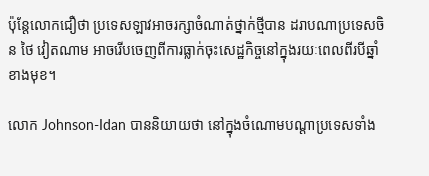ប៉ុន្តែលោកជឿថា ប្រទេសឡាវអាចរក្សាចំណាត់ថ្នាក់ថ្មីបាន ដរាបណាប្រទេសចិន ថៃ វៀតណាម អាចរើបចេញពីការធ្លាក់ចុះសេដ្ឋកិច្ចនៅក្នុងរយៈពេលពីរបីឆ្នាំខាងមុខ។

លោក Johnson-Idan បាននិយាយថា នៅក្នុងចំណោមបណ្តាប្រទេសទាំង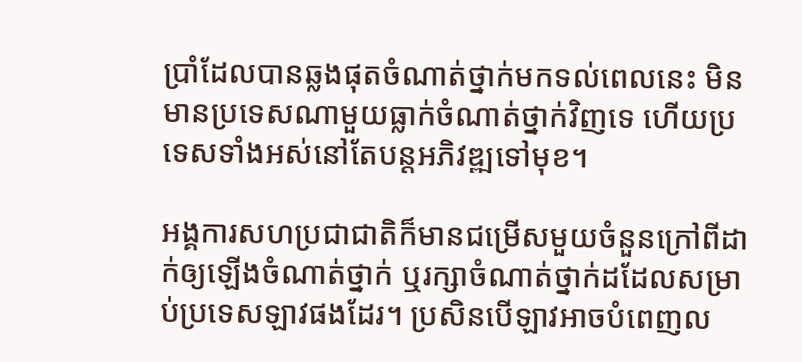ប្រាំដែលបានឆ្លងផុតចំណាត់ថ្នាក់មកទល់ពេលនេះ មិនមានប្រទេសណាមួយធ្លាក់ចំណាត់ថ្នាក់វិញទេ ហើយប្រទេសទាំងអស់នៅតែបន្តអភិវឌ្ឍទៅមុខ។

អង្គការសហប្រជាជាតិក៏មានជម្រើសមួយចំនួនក្រៅពីដាក់ឲ្យឡើងចំណាត់ថ្នាក់ ឬរក្សាចំណាត់ថ្នាក់ដដែលសម្រាប់ប្រទេសឡាវផងដែរ។ ប្រសិនបើឡាវអាចបំពេញល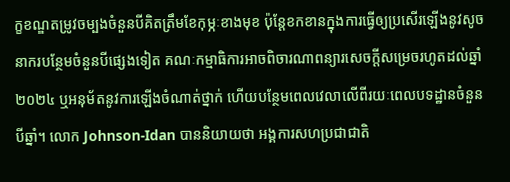ក្ខខណ្ឌតម្រូវចម្បងចំនួនបីគិតត្រឹមខែកុម្ភៈខាងមុខ ប៉ុន្តែខកខានក្នុងការធ្វើឲ្យប្រសើរឡើងនូវសូចនាករបន្ថែមចំនួនបីផ្សេងទៀត គណៈកម្មាធិការអាចពិចារណាពន្យារសេចក្តីសម្រេចរហូតដល់ឆ្នាំ ២០២៤ ឬអនុម័តនូវការឡើងចំណាត់ថ្នាក់ ហើយបន្ថែមពេលវេលាលើពីរយៈពេលបទដ្ឋានចំនួនបីឆ្នាំ។ លោក Johnson-Idan បាននិយាយថា អង្គការសហប្រជាជាតិ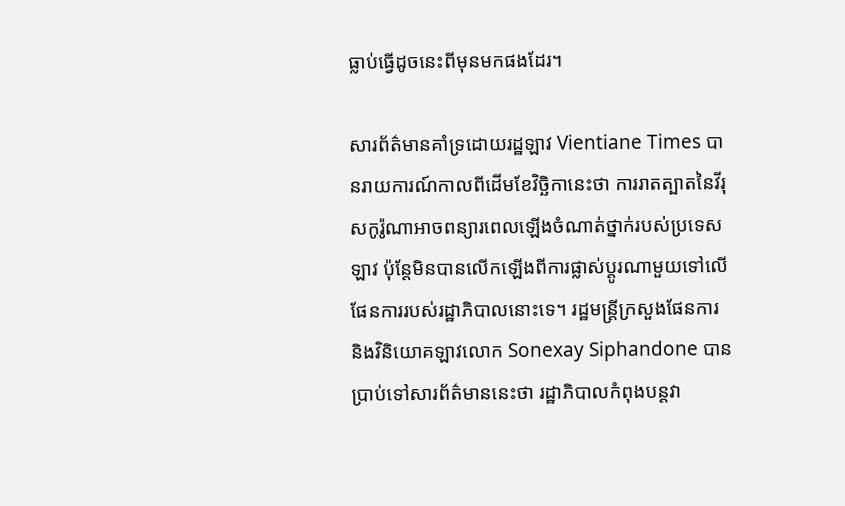ធ្លាប់ធ្វើដូចនេះពីមុនមកផងដែរ។

សារព័ត៌មានគាំទ្រដោយរដ្ឋឡាវ Vientiane Times បានរាយការណ៍កាលពីដើមខែវិច្ឆិកានេះថា ការរាតត្បាតនៃវីរុសកូរ៉ូណាអាចពន្យារពេលឡើងចំណាត់ថ្នាក់របស់ប្រទេសឡាវ ប៉ុន្តែមិនបានលើកឡើងពីការផ្លាស់ប្តូរណាមួយទៅលើផែនការរបស់រដ្ឋាភិបាលនោះទេ។ រដ្ឋមន្ត្រីក្រសួងផែនការ និងវិនិយោគឡាវលោក Sonexay Siphandone បានប្រាប់ទៅសារព័ត៌មាននេះថា រដ្ឋាភិបាលកំពុងបន្តវា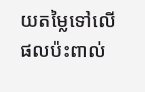យតម្លៃទៅលើផលប៉ះពាល់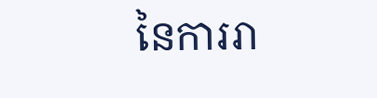នៃការរា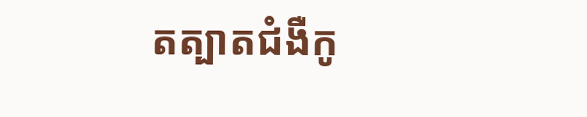តត្បាតជំងឺកូ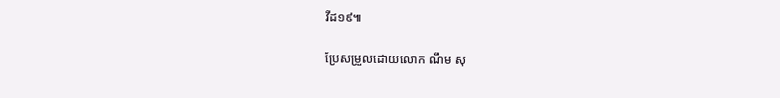វីដ១៩៕

ប្រែសម្រួលដោយលោក ណឹម សុ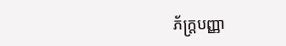ភ័ក្ត្របញ្ញា